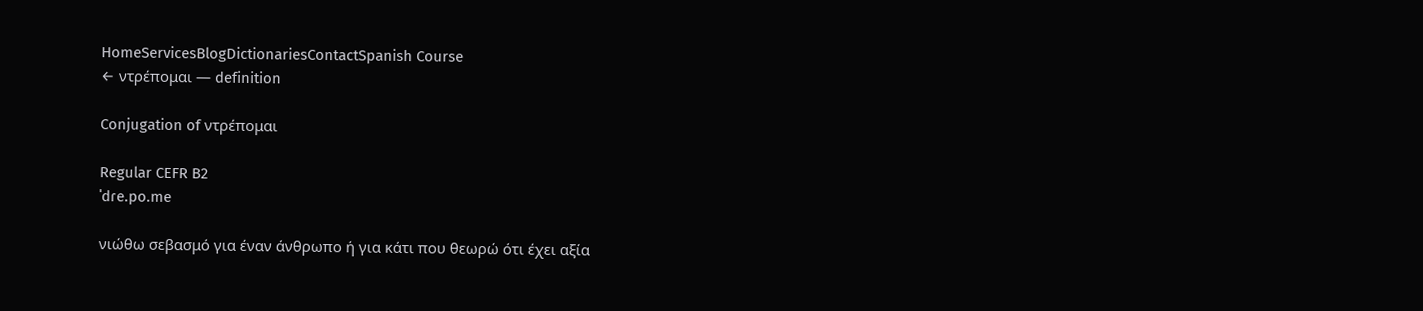HomeServicesBlogDictionariesContactSpanish Course
← ντρέπομαι — definition

Conjugation of ντρέπομαι

Regular CEFR B2
ˈdɾe.po.me

νιώθω σεβασμό για έναν άνθρωπο ή για κάτι που θεωρώ ότι έχει αξία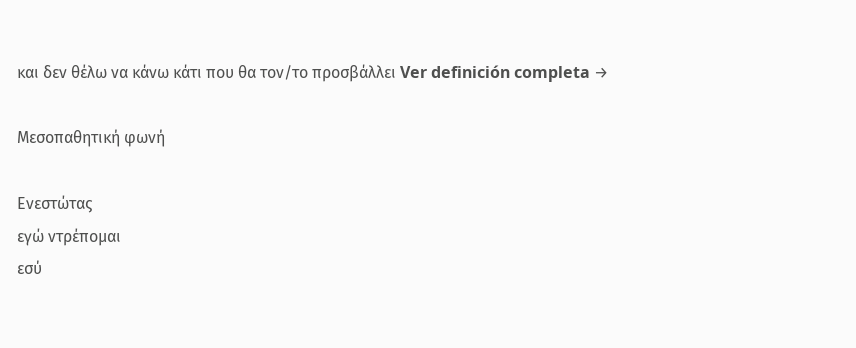και δεν θέλω να κάνω κάτι που θα τον/το προσβάλλει Ver definición completa →

Μεσοπαθητική φωνή

Ενεστώτας
εγώ ντρέπομαι
εσύ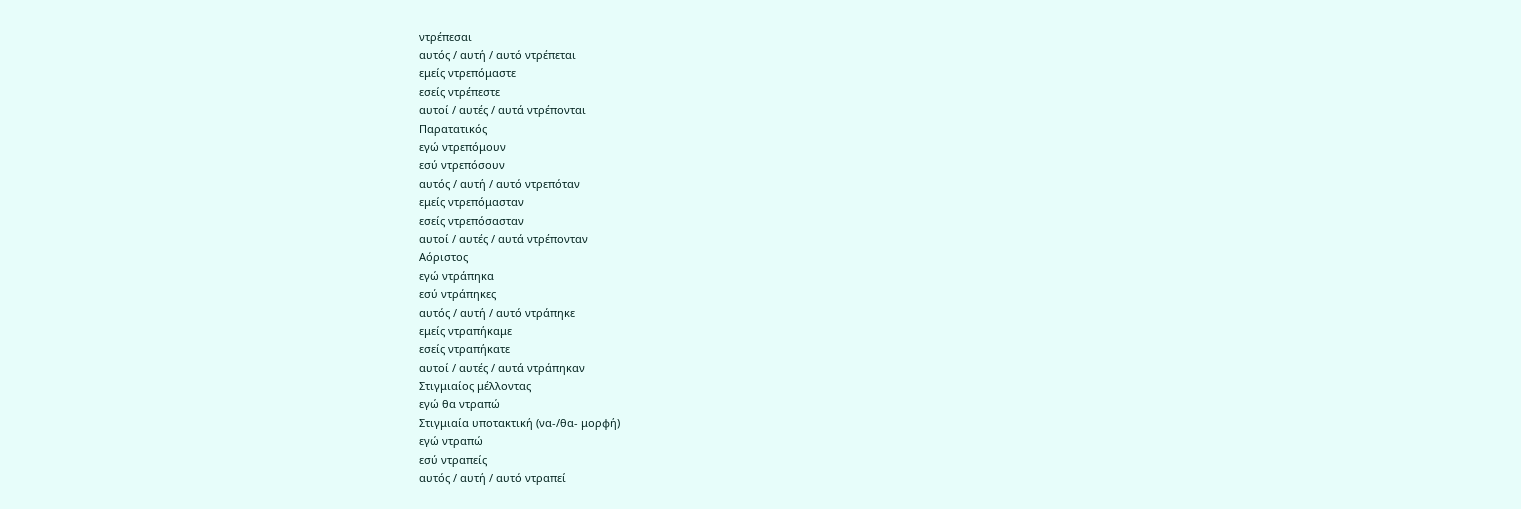ντρέπεσαι
αυτός / αυτή / αυτό ντρέπεται
εμείς ντρεπόμαστε
εσείς ντρέπεστε
αυτοί / αυτές / αυτά ντρέπονται
Παρατατικός
εγώ ντρεπόμουν
εσύ ντρεπόσουν
αυτός / αυτή / αυτό ντρεπόταν
εμείς ντρεπόμασταν
εσείς ντρεπόσασταν
αυτοί / αυτές / αυτά ντρέπονταν
Αόριστος
εγώ ντράπηκα
εσύ ντράπηκες
αυτός / αυτή / αυτό ντράπηκε
εμείς ντραπήκαμε
εσείς ντραπήκατε
αυτοί / αυτές / αυτά ντράπηκαν
Στιγμιαίος μέλλοντας
εγώ θα ντραπώ
Στιγμιαία υποτακτική (να-/θα- μορφή)
εγώ ντραπώ
εσύ ντραπείς
αυτός / αυτή / αυτό ντραπεί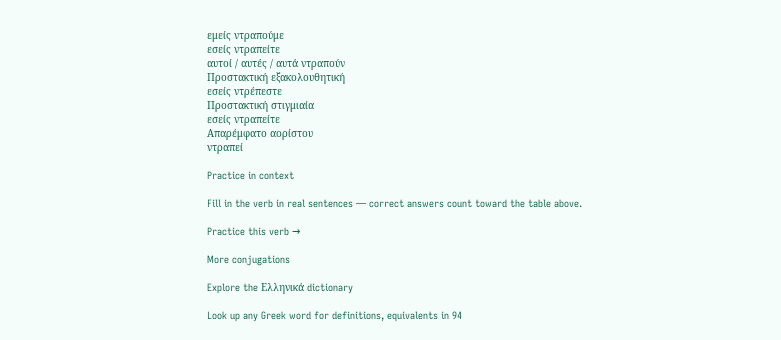εμείς ντραπούμε
εσείς ντραπείτε
αυτοί / αυτές / αυτά ντραπούν
Προστακτική εξακολουθητική
εσείς ντρέπεστε
Προστακτική στιγμιαία
εσείς ντραπείτε
Απαρέμφατο αορίστου
ντραπεί

Practice in context

Fill in the verb in real sentences — correct answers count toward the table above.

Practice this verb →

More conjugations

Explore the Ελληνικά dictionary

Look up any Greek word for definitions, equivalents in 94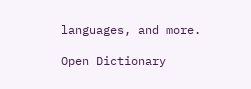languages, and more.

Open Dictionary